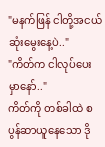"မနက်ဖြန် ငါတို့အငယ်ဆုံးမွေးနေ့ပဲ.."
"ကိတ်က ငါလုပ်ပေးမှာနော်.."
ကိတ်ကို တစ်ခါထဲ စပွန်ဆာယူနေသော ဒို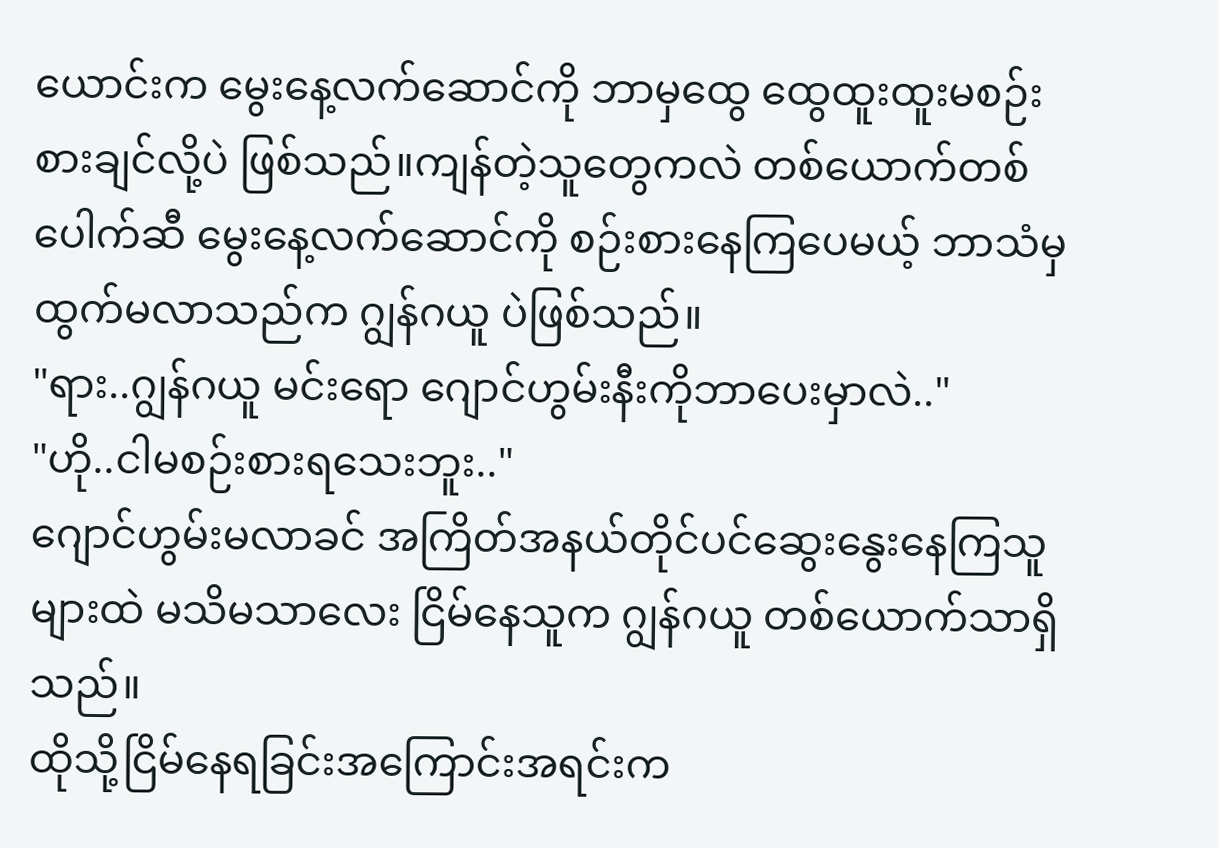ယောင်းက မွေးနေ့လက်ဆောင်ကို ဘာမှထွေ ထွေထူးထူးမစဉ်းစားချင်လို့ပဲ ဖြစ်သည်။ကျန်တဲ့သူတွေကလဲ တစ်ယောက်တစ်ပေါက်ဆီ မွေးနေ့လက်ဆောင်ကို စဉ်းစားနေကြပေမယ့် ဘာသံမှ ထွက်မလာသည်က ဂျွန်ဂယူ ပဲဖြစ်သည်။
"ရား..ဂျွန်ဂယူ မင်းရော ဂျောင်ဟွမ်းနီးကိုဘာပေးမှာလဲ.."
"ဟို..ငါမစဉ်းစားရသေးဘူး.."
ဂျောင်ဟွမ်းမလာခင် အကြိတ်အနယ်တိုင်ပင်ဆွေးနွေးနေကြသူများထဲ မသိမသာလေး ငြိမ်နေသူက ဂျွန်ဂယူ တစ်ယောက်သာရှိသည်။
ထိုသို့ငြိမ်နေရခြင်းအကြောင်းအရင်းက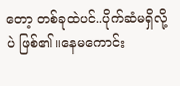တော့ တစ်ခုထဲပင်..ပိုက်ဆံမရှိလို့ပဲ ဖြစ်၏။နေမကောင်း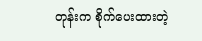တုန်းက စိုက်ပေးထားတဲ့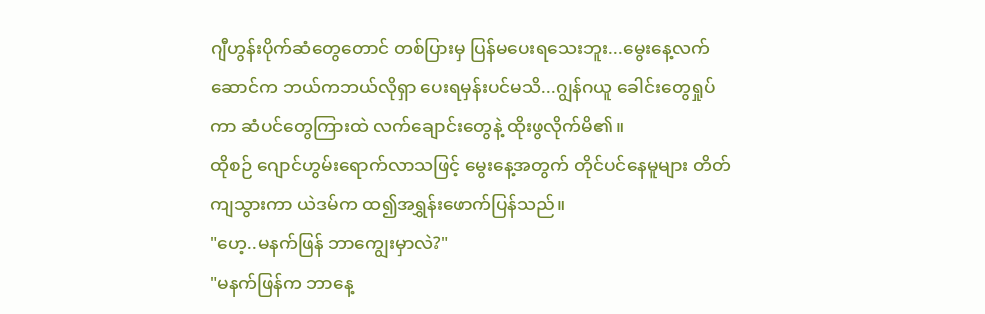ဂျီဟွန်းပိုက်ဆံတွေတောင် တစ်ပြားမှ ပြန်မပေးရသေးဘူး...မွေးနေ့လက်ဆောင်က ဘယ်ကဘယ်လိုရှာ ပေးရမှန်းပင်မသိ...ဂျွန်ဂယူ ခေါင်းတွေရှုပ်ကာ ဆံပင်တွေကြားထဲ လက်ချောင်းတွေနဲ့ ထိုးဖွလိုက်မိ၏။
ထိုစဉ် ဂျောင်ဟွမ်းရောက်လာသဖြင့် မွေးနေ့အတွက် တိုင်ပင်နေမူများ တိတ်ကျသွားကာ ယဲဒမ်က ထ၍အရွှန်းဖောက်ပြန်သည်။
"ဟေ့..မနက်ဖြန် ဘာကျွေးမှာလဲ?"
"မနက်ဖြန်က ဘာနေ့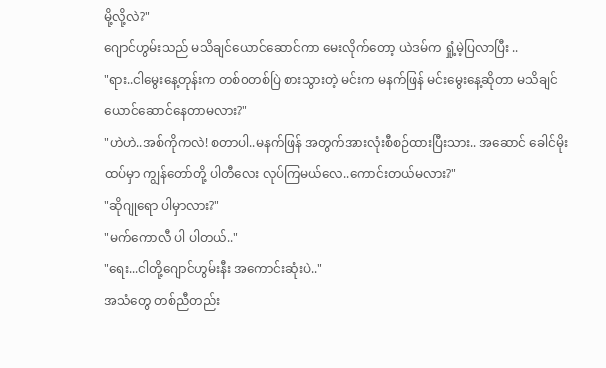မို့လို့လဲ?"
ဂျောင်ဟွမ်းသည် မသိချင်ယောင်ဆောင်ကာ မေးလိုက်တော့ ယဲဒမ်က ရှုံ့မဲ့ပြလာပြီး ..
"ရား..ငါမွေးနေ့တုန်းက တစ်၀တစ်ပြဲ စားသွားတဲ့ မင်းက မနက်ဖြန် မင်းမွေးနေ့ဆိုတာ မသိချင်ယောင်ဆောင်နေတာမလား?"
"ဟဲဟဲ..အစ်ကိုကလဲ! စတာပါ..မနက်ဖြန် အတွက်အားလုံးစီစဉ်ထားပြီးသား.. အဆောင် ခေါင်မိုးထပ်မှာ ကျွန်တော်တို့ ပါတီလေး လုပ်ကြမယ်လေ..ကောင်းတယ်မလား?"
"ဆိုဂျုရော ပါမှာလား?"
"မက်ကောလီ ပါ ပါတယ်.."
"ရေး...ငါတို့ဂျောင်ဟွမ်းနီး အကောင်းဆုံးပဲ.."
အသံတွေ တစ်ညီတည်း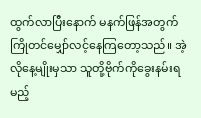ထွက်လာပြီးနောက် မနက်ဖြန်အတွက်ကြိုတင်မျှော်လင့်နေကြတော့သည်။ အဲ့လိုနေ့မျိုးမှသာ သူတို့ဗိုက်ကိုခွေးနမ်းရမည့်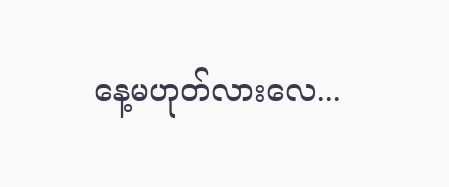နေ့မဟုတ်လားလေ...